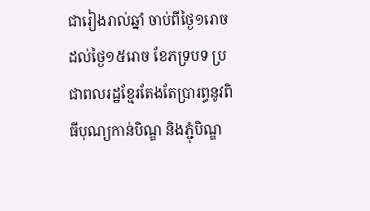ជារៀងរាល់ឆ្នាំ ចាប់ពីថ្ងៃ១រោច ដល់ថ្ងៃ១៥រោច ខែភទ្របទ ប្រជាពលរដ្ឋខ្មែរតែងតែប្រារព្ធនូវពិធីបុណ្យកាន់បិណ្ឌ និងភ្ជុំបិណ្ឌ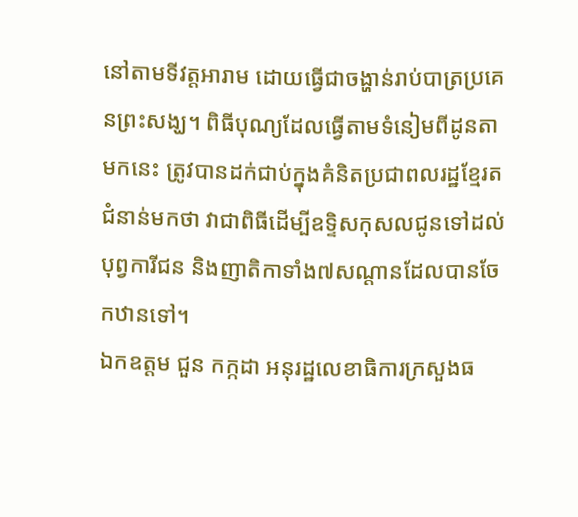នៅតាមទីវត្តអារាម ដោយធ្វើជាចង្ហាន់រាប់បាត្រប្រគេនព្រះសង្ឃ។ ពិធីបុណ្យដែលធ្វើតាមទំនៀមពីដូនតាមកនេះ ត្រូវបានដក់ជាប់ក្នុងគំនិតប្រជាពលរដ្ឋខ្មែរតជំនាន់មកថា វាជាពិធីដើម្បីឧទ្ទិសកុសលជូនទៅដល់បុព្វការីជន និងញាតិកាទាំង៧សណ្តានដែលបានចែកឋានទៅ។
ឯកឧត្តម ជួន កក្កដា អនុរដ្ឋលេខាធិការក្រសួងធ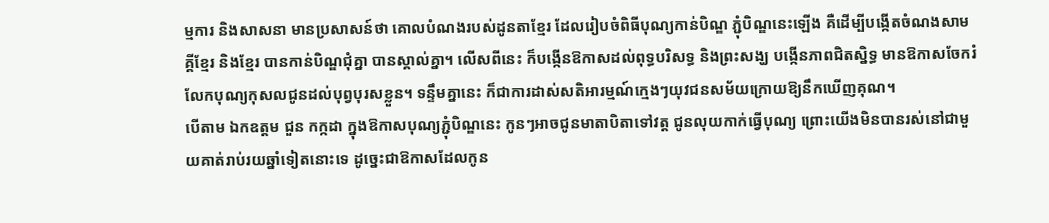ម្មការ និងសាសនា មានប្រសាសន៍ថា គោលបំណងរបស់ដូនតាខ្មែរ ដែលរៀបចំពិធីបុណ្យកាន់បិណ្ឌ ភ្ជុំបិណ្ឌនេះឡើង គឺដើម្បីបង្កើតចំណងសាមគី្គខ្មែរ និងខ្មែរ បានកាន់បិណ្ឌជុំគ្នា បានស្គាល់គ្នា។ លើសពីនេះ ក៏បង្កើនឱកាសដល់ពុទ្ធបរិសទ្ធ និងព្រះសង្ឃ បង្កើនភាពជិតស្និទ្ធ មានឱកាសចែករំលែកបុណ្យកុសលជូនដល់បុព្វបុរសខ្លួន។ ទន្ទឹមគ្នានេះ ក៏ជាការដាស់សតិអារម្មណ៍ក្មេងៗយុវជនសម័យក្រោយឱ្យនឹកឃើញគុណ។
បើតាម ឯកឧត្តម ជួន កក្កដា ក្នុងឱកាសបុណ្យភ្ជុំបិណ្ឌនេះ កូនៗអាចជូនមាតាបិតាទៅវត្ត ជូនលុយកាក់ធ្វើបុណ្យ ព្រោះយើងមិនបានរស់នៅជាមួយគាត់រាប់រយឆ្នាំទៀតនោះទេ ដូច្នេះជាឱកាសដែលកូន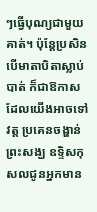ៗធ្វើបុណ្យជាមួយគាត់។ ប៉ុន្តែប្រសិនបើមាតាបិតាស្លាប់បាត់ ក៏ជាឱកាសដែលយើងអាចទៅវត្ត ប្រគេនចង្ហាន់ព្រះសង្ឃ ឧទ្ទិសកុសលជូនអ្នកមាន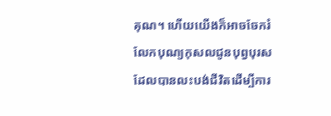គុណ។ ហើយយើងក៏អាចចែករំលែកបុណ្យកុសលជូនបុព្វបុរសដែលបានលះបង់ជីវិតដើម្បីការ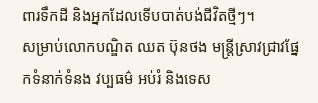ពារទឹកដី និងអ្នកដែលទើបបាត់បង់ជីវិតថ្មីៗ។
សម្រាប់លោកបណ្ឌិត ឈត ប៊ុនថង មន្ត្រីស្រាវជ្រាវផ្នែកទំនាក់ទំនង វប្បធម៌ អប់រំ និងទេស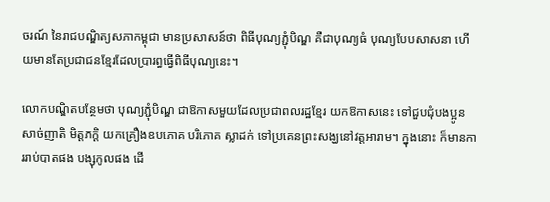ចរណ៍ នៃរាជបណ្ឌិត្យសភាកម្ពុជា មានប្រសាសន៍ថា ពិធីបុណ្យភ្ជុំបិណ្ឌ គឺជាបុណ្យធំ បុណ្យបែបសាសនា ហើយមានតែប្រជាជនខ្មែរដែលប្រារព្ធធ្វើពិធីបុណ្យនេះ។

លោកបណ្ឌិតបន្ថែមថា បុណ្យភ្ជុំបិណ្ឌ ជាឱកាសមួយដែលប្រជាពលរដ្ឋខ្មែរ យកឱកាសនេះ ទៅជួបជុំបងប្អូន សាច់ញាតិ មិត្តភក្ដិ យកគ្រឿងឧបភោគ បរិភោគ ស្លាដក់ ទៅប្រគេនព្រះសង្ឃនៅវត្តអារាម។ ក្នុងនោះ ក៏មានការរាប់បាតផង បង្សុកូលផង ដើ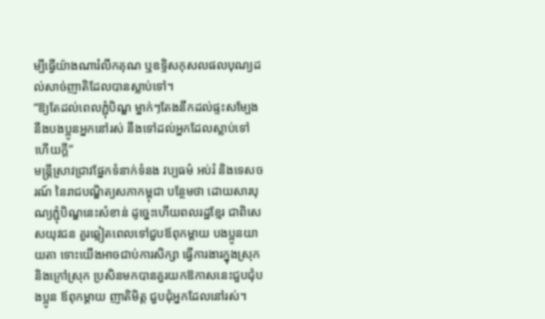ម្បីធ្វើយ៉ាងណារំលឹកគុណ ឬឧទ្ទិសកុសលផលបុណ្យដល់សាច់ញាតិដែលបានស្លាប់ទៅ។
“ឱ្យតែដល់ពេលភ្ជុំបិណ្ឌ ម្នាក់ៗតែងនឹកដល់ផ្ទះសម្បែង នឹងបងប្អូនអ្នកនៅរស់ នឹងទៅដល់អ្នកដែលស្លាប់ទៅហើយក្ដី”
មន្ត្រីស្រាវជ្រាវផ្នែកទំនាក់ទំនង វប្បធម៌ អប់រំ និងទេសចរណ៍ នៃរាជបណ្ឌិត្យសភាកម្ពុជា បន្ថែមថា ដោយសារបុណ្យភ្ជុំបិណ្ឌនេះសំខាន់ ដូច្នេះហើយពលរដ្ឋខ្មែរ ជាពិសេសយុវជន គួរឆ្លៀតពេលទៅជួបឪពុកម្ដាយ បងប្អូនយាយតា ទោះយើងអាចជាប់ការសិក្សា ធ្វើការងារក្នុងស្រុក និងក្រៅស្រុក ប្រសិនមកបានគួរយកឱកាសនេះជួបជុំបងប្អូន ឪពុកម្ដាយ ញាតិមិត្ត ជួបជុំអ្នកដែលនៅរស់។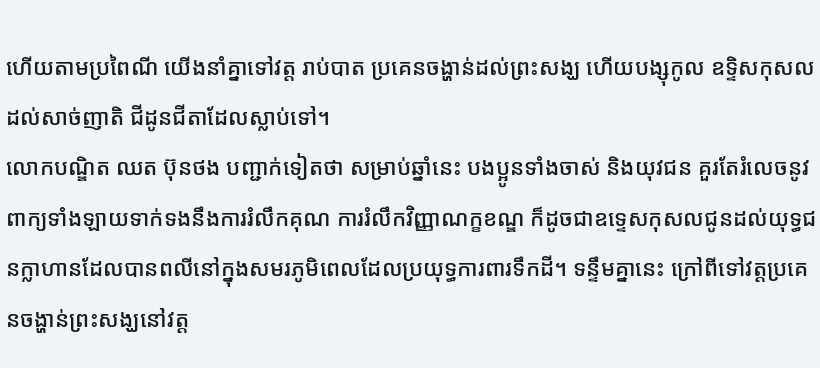ហើយតាមប្រពៃណី យើងនាំគ្នាទៅវត្ត រាប់បាត ប្រគេនចង្ហាន់ដល់ព្រះសង្ឃ ហើយបង្សុកូល ឧទ្ទិសកុសលដល់សាច់ញាតិ ជីដូនជីតាដែលស្លាប់ទៅ។
លោកបណ្ឌិត ឈត ប៊ុនថង បញ្ជាក់ទៀតថា សម្រាប់ឆ្នាំនេះ បងប្អូនទាំងចាស់ និងយុវជន គួរតែរំលេចនូវពាក្យទាំងឡាយទាក់ទងនឹងការរំលឹកគុណ ការរំលឹកវិញ្ញាណក្ខខណ្ឌ ក៏ដូចជាឧទ្ទេសកុសលជូនដល់យុទ្ធជនក្លាហានដែលបានពលីនៅក្នុងសមរភូមិពេលដែលប្រយុទ្ធការពារទឹកដី។ ទន្ទឹមគ្នានេះ ក្រៅពីទៅវត្តប្រគេនចង្ហាន់ព្រះសង្ឃនៅវត្ត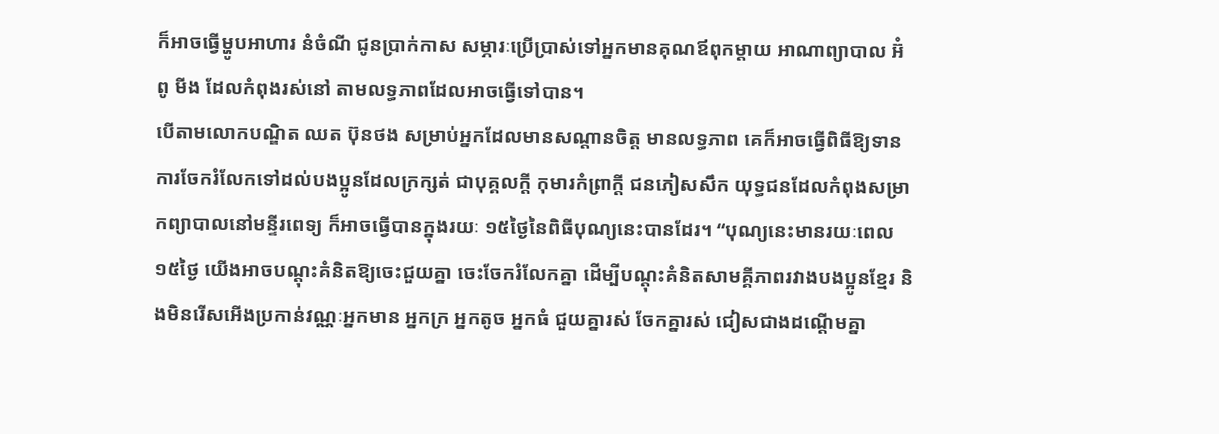ក៏អាចធ្វើម្ហូបអាហារ នំចំណី ជូនប្រាក់កាស សម្ភារៈប្រើប្រាស់ទៅអ្នកមានគុណឪពុកម្ដាយ អាណាព្យាបាល អ៊ំ ពូ មីង ដែលកំពុងរស់នៅ តាមលទ្ធភាពដែលអាចធ្វើទៅបាន។
បើតាមលោកបណ្ឌិត ឈត ប៊ុនថង សម្រាប់អ្នកដែលមានសណ្ដានចិត្ត មានលទ្ធភាព គេក៏អាចធ្វើពិធីឱ្យទាន ការចែករំលែកទៅដល់បងប្អូនដែលក្រក្សត់ ជាបុគ្គលក្ដី កុមារកំព្រាក្ដី ជនភៀសសឹក យុទ្ធជនដែលកំពុងសម្រាកព្យាបាលនៅមន្ទីរពេទ្យ ក៏អាចធ្វើបានក្នុងរយៈ ១៥ថ្ងៃនៃពិធីបុណ្យនេះបានដែរ។ “បុណ្យនេះមានរយៈពេល១៥ថ្ងៃ យើងអាចបណ្ដុះគំនិតឱ្យចេះជួយគ្នា ចេះចែករំលែកគ្នា ដើម្បីបណ្ដុះគំនិតសាមគ្គីភាពរវាងបងប្អូនខ្មែរ និងមិនរើសអើងប្រកាន់វណ្ណៈអ្នកមាន អ្នកក្រ អ្នកតូច អ្នកធំ ជួយគ្នារស់ ចែកគ្នារស់ ជៀសជាងដណ្ដើមគ្នា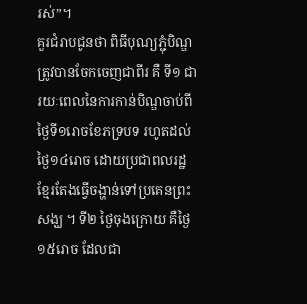រស់”។
គួរជំរាបជូនថា ពិធីបុណ្យភ្ជុំបិណ្ឌ ត្រូវបានចែកចេញជាពីរ គឺ ទី១ ជារយៈពេលនៃការកាន់បិណ្ឌចាប់ពីថ្ងៃទី១រោចខែភទ្របទ រហូតដល់ថ្ងៃ១៤រោច ដោយប្រជាពលរដ្ឋខ្មែរតែងធ្វើចង្ហាន់ទៅប្រគេនព្រះសង្ឃ ។ ទី២ ថ្ងៃចុងក្រោយ គឺថ្ងៃ១៥រោច ដែលជា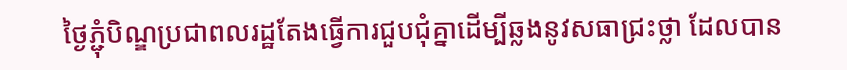ថ្ងៃភ្ជុំបិណ្ឌប្រជាពលរដ្ឋតែងធ្វើការជួបជុំគ្នាដើម្បីឆ្លងនូវសធាជ្រះថ្លា ដែលបាន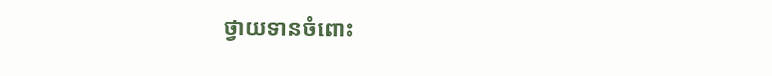ថ្វាយទានចំពោះ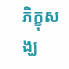ភិក្ខុសង្ឃ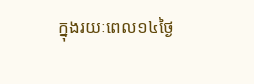ក្នុងរយៈពេល១៤ថ្ងៃ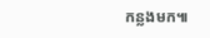កន្លងមក៕